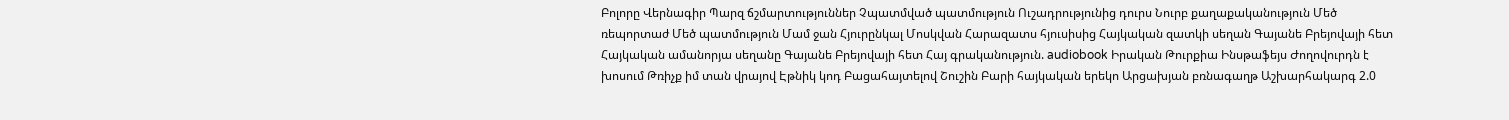Բոլորը Վերնագիր Պարզ ճշմարտություններ Չպատմված պատմություն Ուշադրությունից դուրս Նուրբ քաղաքականություն Մեծ ռեպորտաժ Մեծ պատմություն Մամ ջան Հյուրընկալ Մոսկվան Հարազատս հյուսիսից Հայկական զատկի սեղան Գայանե Բրեյովայի հետ Հայկական ամանորյա սեղանը Գայանե Բրեյովայի հետ Հայ գրականություն. audiobook Իրական Թուրքիա Ինսթաֆեյս Ժողովուրդն է խոսում Թռիչք իմ տան վրայով Էթնիկ կոդ Բացահայտելով Շուշին Բարի հայկական երեկո Արցախյան բռնագաղթ Աշխարհակարգ 2.0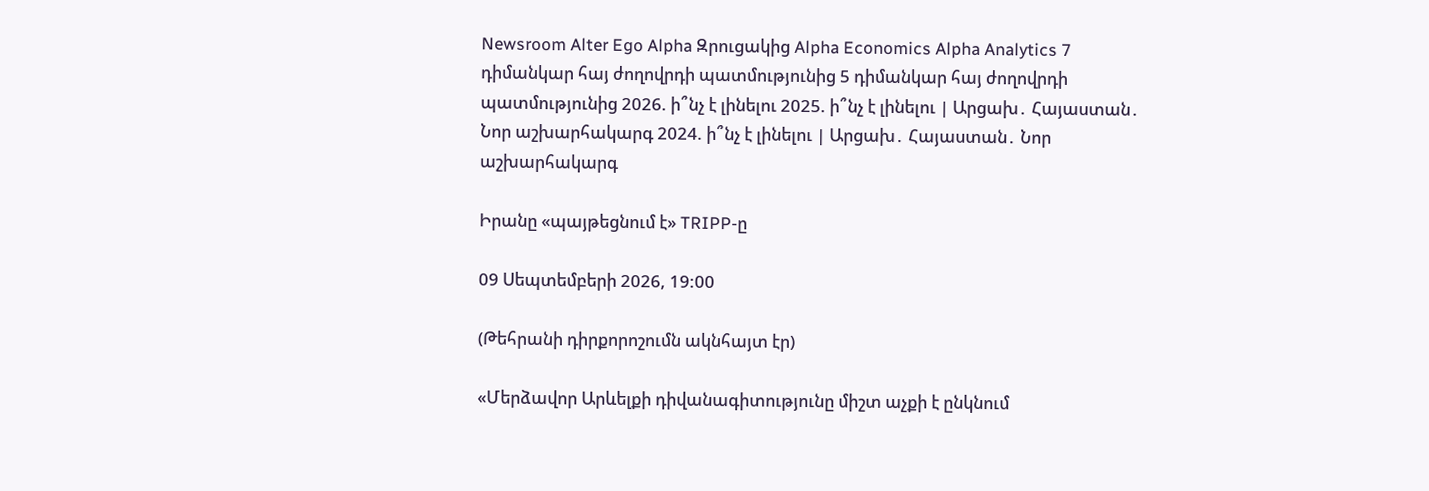Newsroom Alter Ego Alpha Զրուցակից Alpha Economics Alpha Analytics 7 դիմանկար հայ ժողովրդի պատմությունից 5 դիմանկար հայ ժողովրդի պատմությունից 2026. ի՞նչ է լինելու 2025. ի՞նչ է լինելու | Արցախ․ Հայաստան․ Նոր աշխարհակարգ 2024. ի՞նչ է լինելու | Արցախ․ Հայաստան․ Նոր աշխարհակարգ

Իրանը «պայթեցնում է» TRIPP-ը

09 Սեպտեմբերի 2026, 19:00

(Թեհրանի դիրքորոշումն ակնհայտ էր)

«Մերձավոր Արևելքի դիվանագիտությունը միշտ աչքի է ընկնում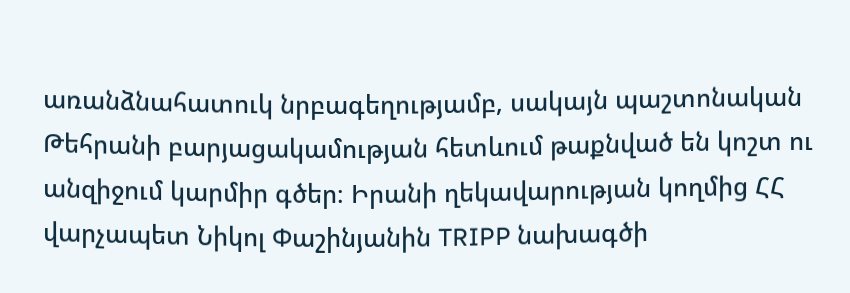առանձնահատուկ նրբագեղությամբ, սակայն պաշտոնական Թեհրանի բարյացակամության հետևում թաքնված են կոշտ ու անզիջում կարմիր գծեր։ Իրանի ղեկավարության կողմից ՀՀ վարչապետ Նիկոլ Փաշինյանին TRIPP նախագծի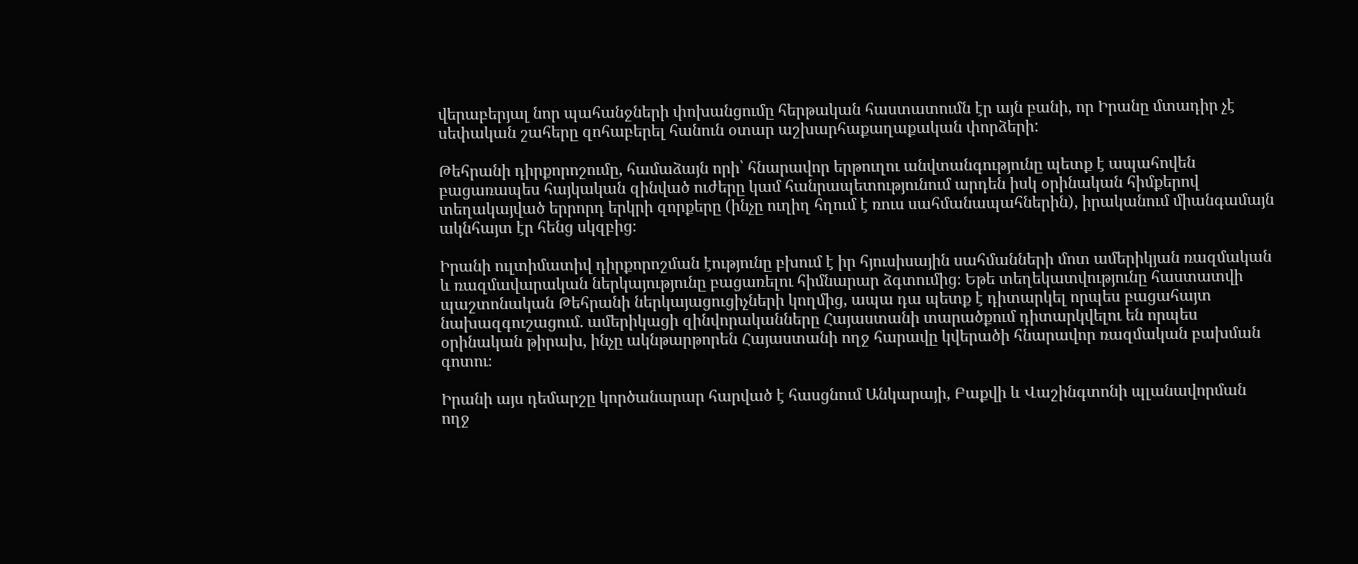վերաբերյալ նոր պահանջների փոխանցումը հերթական հաստատումն էր այն բանի, որ Իրանը մտադիր չէ սեփական շահերը զոհաբերել հանուն օտար աշխարհաքաղաքական փորձերի:

Թեհրանի դիրքորոշումը, համաձայն որի՝ հնարավոր երթուղու անվտանգությունը պետք է ապահովեն բացառապես հայկական զինված ուժերը կամ հանրապետությունում արդեն իսկ օրինական հիմքերով տեղակայված երրորդ երկրի զորքերը (ինչը ուղիղ հղում է ռուս սահմանապահներին), իրականում միանգամայն ակնհայտ էր հենց սկզբից։

Իրանի ուլտիմատիվ դիրքորոշման էությունը բխում է իր հյուսիսային սահմանների մոտ ամերիկյան ռազմական և ռազմավարական ներկայությունը բացառելու հիմնարար ձգտումից։ Եթե տեղեկատվությունը հաստատվի պաշտոնական Թեհրանի ներկայացուցիչների կողմից, ապա դա պետք է դիտարկել որպես բացահայտ նախազգուշացում. ամերիկացի զինվորականները Հայաստանի տարածքում դիտարկվելու են որպես օրինական թիրախ, ինչը ակնթարթորեն Հայաստանի ողջ հարավը կվերածի հնարավոր ռազմական բախման գոտու։

Իրանի այս դեմարշը կործանարար հարված է հասցնում Անկարայի, Բաքվի և Վաշինգտոնի պլանավորման ողջ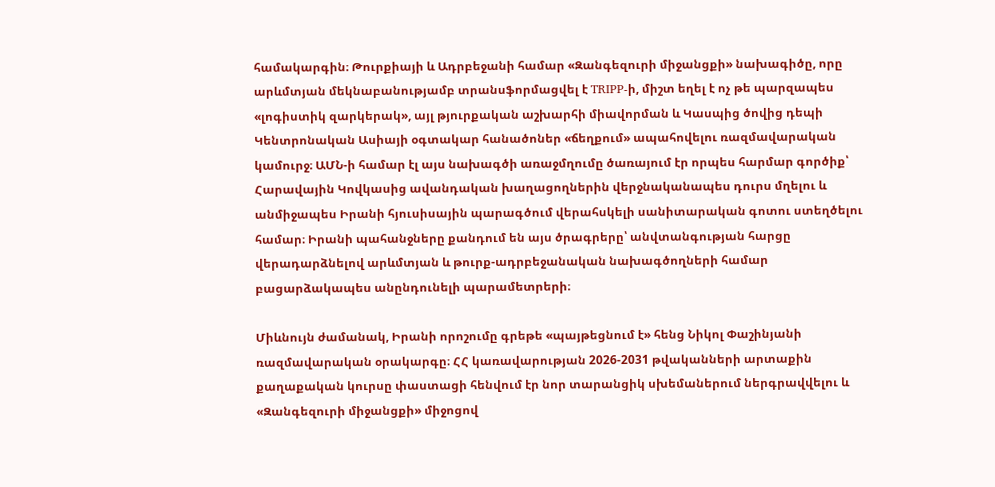համակարգին։ Թուրքիայի և Ադրբեջանի համար «Զանգեզուրի միջանցքի» նախագիծը, որը արևմտյան մեկնաբանությամբ տրանսֆորմացվել է TRIPP-ի, միշտ եղել է ոչ թե պարզապես «լոգիստիկ զարկերակ», այլ թյուրքական աշխարհի միավորման և Կասպից ծովից դեպի Կենտրոնական Ասիայի օգտակար հանածոներ «ճեղքում» ապահովելու ռազմավարական կամուրջ։ ԱՄՆ-ի համար էլ այս նախագծի առաջմղումը ծառայում էր որպես հարմար գործիք՝ Հարավային Կովկասից ավանդական խաղացողներին վերջնականապես դուրս մղելու և անմիջապես Իրանի հյուսիսային պարագծում վերահսկելի սանիտարական գոտու ստեղծելու համար։ Իրանի պահանջները քանդում են այս ծրագրերը՝ անվտանգության հարցը վերադարձնելով արևմտյան և թուրք-ադրբեջանական նախագծողների համար բացարձակապես անընդունելի պարամետրերի։

Միևնույն ժամանակ, Իրանի որոշումը գրեթե «պայթեցնում է» հենց Նիկոլ Փաշինյանի ռազմավարական օրակարգը։ ՀՀ կառավարության 2026-2031 թվականների արտաքին քաղաքական կուրսը փաստացի հենվում էր նոր տարանցիկ սխեմաներում ներգրավվելու և «Զանգեզուրի միջանցքի» միջոցով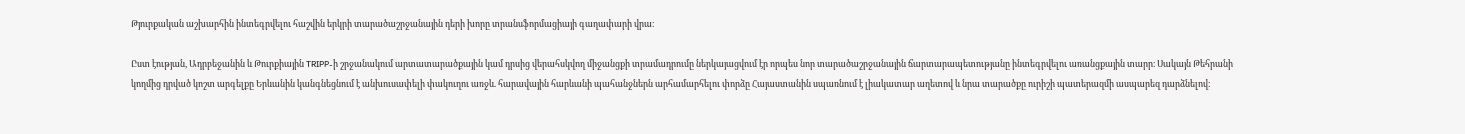Թյուրքական աշխարհին ինտեգրվելու հաշվին երկրի տարածաշրջանային դերի խորը տրանսֆորմացիայի գաղափարի վրա։

Ըստ էության, Ադրբեջանին և Թուրքիային TRIPP-ի շրջանակում արտատարածքային կամ դրսից վերահսկվող միջանցքի տրամադրումը ներկայացվում էր որպես նոր տարածաշրջանային ճարտարապետությանը ինտեգրվելու առանցքային տարր։ Սակայն Թեհրանի կողմից դրված կոշտ արգելքը Երևանին կանգնեցնում է անխուսափելի փակուղու առջև. հարավային հարևանի պահանջներն արհամարհելու փորձը Հայաստանին սպառնում է լիակատար աղետով և նրա տարածքը ուրիշի պատերազմի ասպարեզ դարձնելով։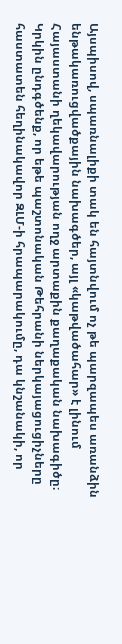Այսպիսով, սպառնալիքի տակ են հայտնվում ոչ թե պարզապես առանձին ենթակառուցվածքային նախագծեր, այլ «կաթվածահար» է լինում Հայաստանի ղեկավարության ողջ արտաքին քաղաքական նախագիծը։ Կրկին ընդգծենք, որ եթե պաշտոնական Թեհրանի ներկայացուցիչները հաստատեն հեղինակավոր ԶԼՄ-ի հրապարակումը, դա կնշանակի, որ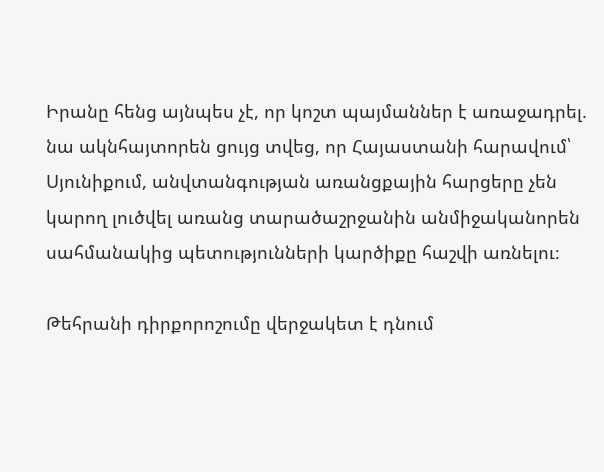Իրանը հենց այնպես չէ, որ կոշտ պայմաններ է առաջադրել. նա ակնհայտորեն ցույց տվեց, որ Հայաստանի հարավում՝ Սյունիքում, անվտանգության առանցքային հարցերը չեն կարող լուծվել առանց տարածաշրջանին անմիջականորեն սահմանակից պետությունների կարծիքը հաշվի առնելու։

Թեհրանի դիրքորոշումը վերջակետ է դնում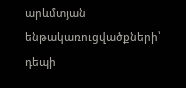արևմտյան ենթակառուցվածքների՝ դեպի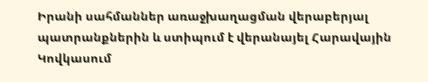Իրանի սահմաններ առաջխաղացման վերաբերյալ պատրանքներին և ստիպում է վերանայել Հարավային Կովկասում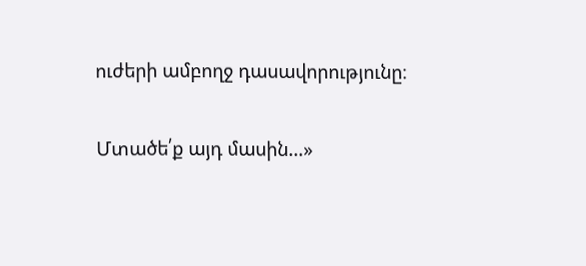ուժերի ամբողջ դասավորությունը։

Մտածե՛ք այդ մասին…»